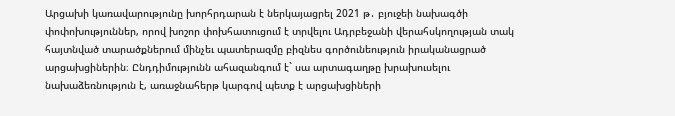Արցախի կառավարությունը խորհրդարան է ներկայացրել 2021 թ․ բյուջեի նախագծի փոփոխություններ, որով խոշոր փոխհատուցում է տրվելու Ադրբեջանի վերահսկողության տակ հայտնված տարածքներում մինչեւ պատերազմը բիզնես գործունեություն իրականացրած արցախցիներին։ Ընդդիմությունն ահազանգում է` սա արտագաղթը խրախուսելու նախաձեռնություն է, առաջնահերթ կարգով պետք է արցախցիների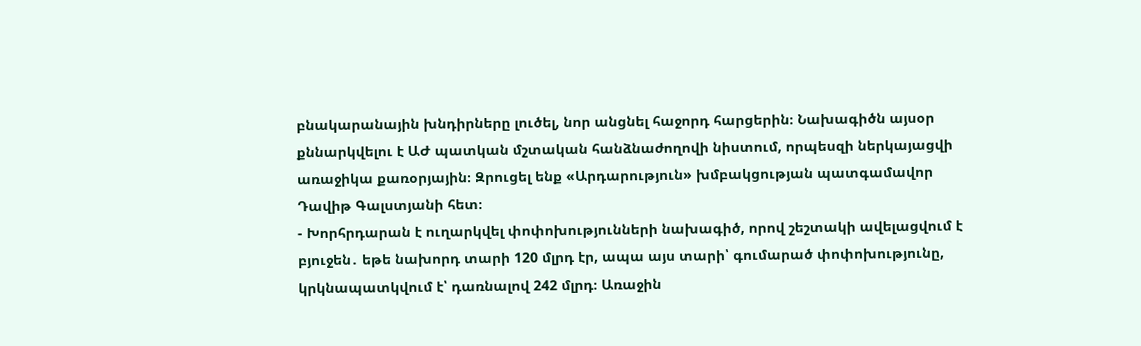բնակարանային խնդիրները լուծել, նոր անցնել հաջորդ հարցերին։ Նախագիծն այսօր քննարկվելու է ԱԺ պատկան մշտական հանձնաժողովի նիստում, որպեսզի ներկայացվի առաջիկա քառօրյային։ Զրուցել ենք «Արդարություն» խմբակցության պատգամավոր Դավիթ Գալստյանի հետ։
- Խորհրդարան է ուղարկվել փոփոխությունների նախագիծ, որով շեշտակի ավելացվում է բյուջեն․ եթե նախորդ տարի 120 մլրդ էր, ապա այս տարի՝ գումարած փոփոխությունը, կրկնապատկվում է՝ դառնալով 242 մլրդ։ Առաջին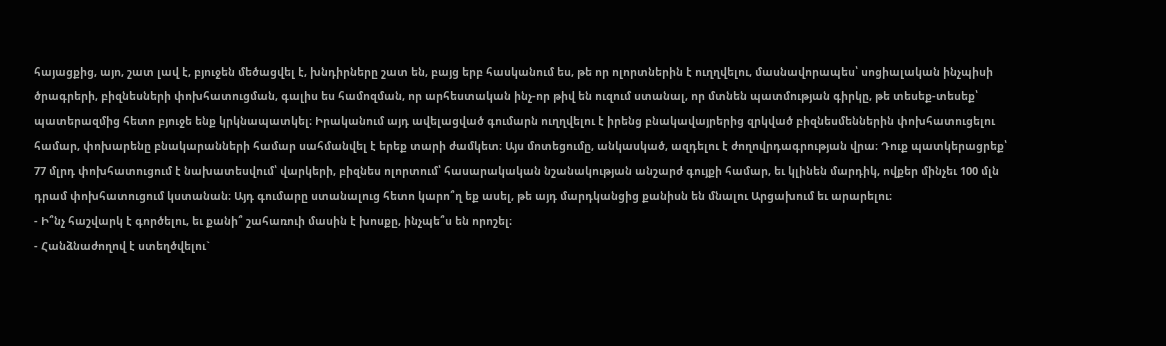հայացքից, այո, շատ լավ է, բյուջեն մեծացվել է, խնդիրները շատ են, բայց երբ հասկանում ես, թե որ ոլորտներին է ուղղվելու, մասնավորապես՝ սոցիալական ինչպիսի ծրագրերի, բիզնեսների փոխհատուցման, գալիս ես համոզման, որ արհեստական ինչ-որ թիվ են ուզում ստանալ, որ մտնեն պատմության գիրկը, թե տեսեք-տեսեք՝ պատերազմից հետո բյուջե ենք կրկնապատկել։ Իրականում այդ ավելացված գումարն ուղղվելու է իրենց բնակավայրերից զրկված բիզնեսմեններին փոխհատուցելու համար, փոխարենը բնակարանների համար սահմանվել է երեք տարի ժամկետ։ Այս մոտեցումը, անկասկած, ազդելու է ժողովրդագրության վրա։ Դուք պատկերացրեք՝ 77 մլրդ փոխհատուցում է նախատեսվում՝ վարկերի, բիզնես ոլորտում՝ հասարակական նշանակության անշարժ գույքի համար, եւ կլինեն մարդիկ, ովքեր մինչեւ 100 մլն դրամ փոխհատուցում կստանան։ Այդ գումարը ստանալուց հետո կարո՞ղ եք ասել, թե այդ մարդկանցից քանիսն են մնալու Արցախում եւ արարելու։
- Ի՞նչ հաշվարկ է գործելու, եւ քանի՞ շահառուի մասին է խոսքը, ինչպե՞ս են որոշել։
- Հանձնաժողով է ստեղծվելու`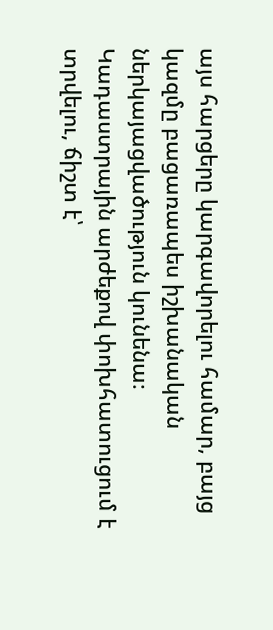այս հարցերը կարգավորելու համար, բայց կազմը բացառապես իշխանական ներկայացվածություն կունենա։ Կադաստրային արժեքով փոխհատուցում է տրվելու, ճիշտ է՝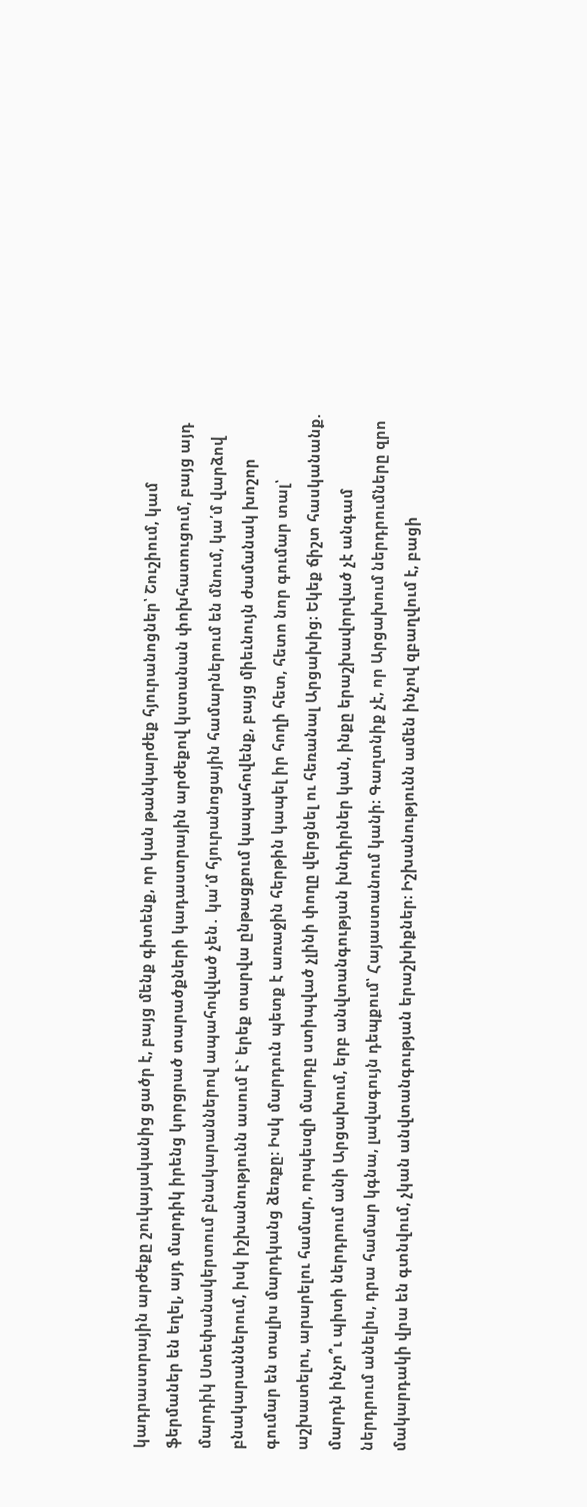կադրաստրային արժեքը շուկայականից ցածր է, բայց մենք գիտենք, որ կան թանկարժեք հյուրանոցներ՝ Շուշիում, կամ ֆերմաներ են եղել, այդ մարդիկ իրենց կորցրած տարածքների կադաստրային արժեքով կստանան փոխհատուցում, բայց այդ մարդիկ Ստեփանակերտում բնակարաններով ապահովված չեն․ կա՛մ հյուրանոցային համարներում են մնում, կա՛մ վարձով բնակարաններում, իսկ իշխանությունն ասում է` երեք տարվա ընթացքում կապահովենք, բայց միեւնույն ժամանակ խոշոր գումար են տալիս մարդկանց ձեռքը։ Իսկ մարդուն պետք է առաջին հերթին կապել իր հողի հետ, հետո նոր գումար տալ՝ աշխատելու, արարելու համար, որպեսզի մարդը ստիպված չլինի փողը վերցնել ու հեռանալ Արցախից։ Եկեք ճիշտ հասկանանք. մարդն ինչո՞ւ պիտի ներդրում անի Արցախում, երբ անվտանգության խնդիրներ կան, ինքը երաշխավորված չէ անգամ ներդրում անելիս, դրա համար կգնա, լավագույն դեպքում՝ Հայաստանում կանի։ Գաղտնիք չէ, որ Արցախում ներդրումները զրո մակարդակի վրա են գտնվում, չկան անվտանգության երաշխիքներ։ Իշխանությունն ամեն ինչով զբաղվում է, բացի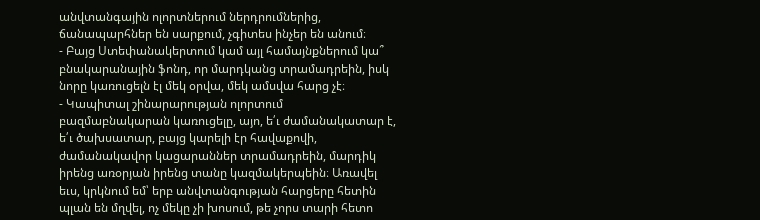անվտանգային ոլորտներում ներդրումներից, ճանապարհներ են սարքում, չգիտես ինչեր են անում։
- Բայց Ստեփանակերտում կամ այլ համայնքներում կա՞ բնակարանային ֆոնդ, որ մարդկանց տրամադրեին, իսկ նորը կառուցելն էլ մեկ օրվա, մեկ ամսվա հարց չէ։
- Կապիտալ շինարարության ոլորտում բազմաբնակարան կառուցելը, այո, ե՛ւ ժամանակատար է, ե՛ւ ծախսատար, բայց կարելի էր հավաքովի, ժամանակավոր կացարաններ տրամադրեին, մարդիկ իրենց առօրյան իրենց տանը կազմակերպեին։ Առավել եւս, կրկնում եմ՝ երբ անվտանգության հարցերը հետին պլան են մղվել, ոչ մեկը չի խոսում, թե չորս տարի հետո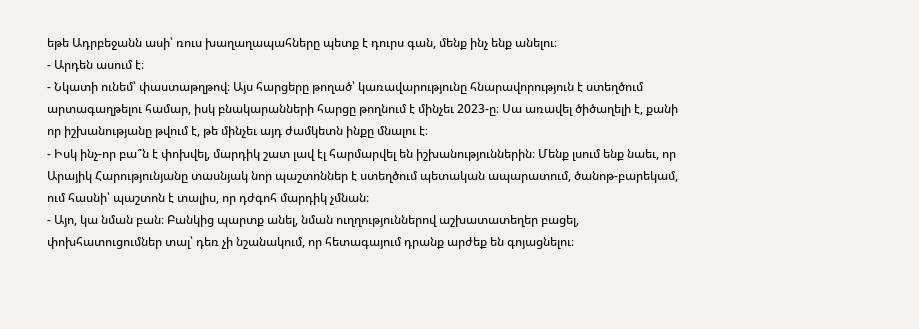եթե Ադրբեջանն ասի՝ ռուս խաղաղապահները պետք է դուրս գան, մենք ինչ ենք անելու։
- Արդեն ասում է։
- Նկատի ունեմ՝ փաստաթղթով։ Այս հարցերը թողած՝ կառավարությունը հնարավորություն է ստեղծում արտագաղթելու համար, իսկ բնակարանների հարցը թողնում է մինչեւ 2023-ը։ Սա առավել ծիծաղելի է, քանի որ իշխանությանը թվում է, թե մինչեւ այդ ժամկետն ինքը մնալու է։
- Իսկ ինչ-որ բա՞ն է փոխվել, մարդիկ շատ լավ էլ հարմարվել են իշխանություններին։ Մենք լսում ենք նաեւ, որ Արայիկ Հարությունյանը տասնյակ նոր պաշտոններ է ստեղծում պետական ապարատում, ծանոթ-բարեկամ, ում հասնի՝ պաշտոն է տալիս, որ դժգոհ մարդիկ չմնան։
- Այո, կա նման բան։ Բանկից պարտք անել, նման ուղղություններով աշխատատեղեր բացել, փոխհատուցումներ տալ՝ դեռ չի նշանակում, որ հետագայում դրանք արժեք են գոյացնելու։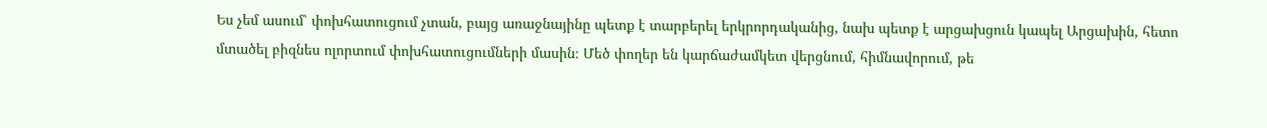Ես չեմ ասում՝ փոխհատուցում չտան, բայց առաջնայինը պետք է տարբերել երկրորդականից, նախ պետք է արցախցուն կապել Արցախին, հետո մտածել բիզնես ոլորտում փոխհատուցումների մասին։ Մեծ փողեր են կարճաժամկետ վերցնում, հիմնավորում, թե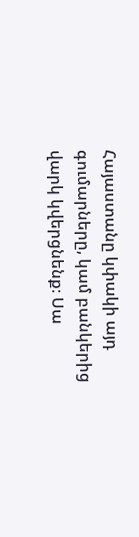Հայաստանը կփակի այդ գումարները, կամ բանկերից վարկ կվերցնենք։ Սա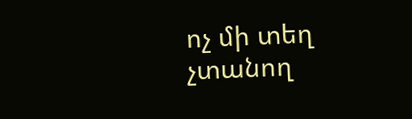ոչ մի տեղ չտանող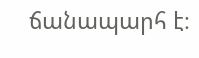ճանապարհ է։